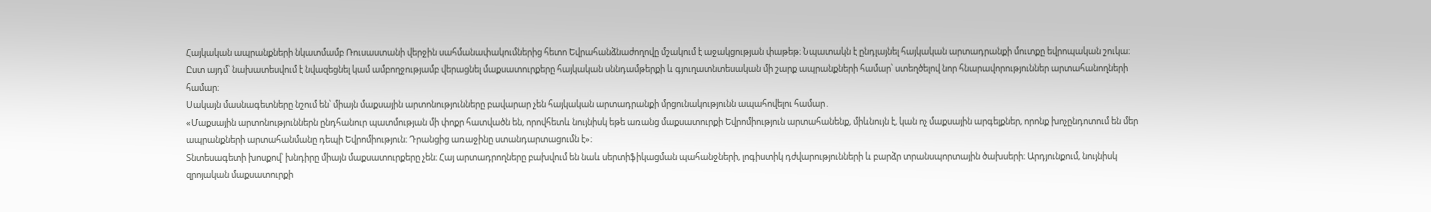Հայկական ապրանքների նկատմամբ Ռուսաստանի վերջին սահմանափակումներից հետո Եվրահանձնաժողովը մշակում է աջակցության փաթեթ։ Նպատակն է ընդլայնել հայկական արտադրանքի մուտքը եվրոպական շուկա։ Ըստ այդմ՝ նախատեսվում է նվազեցնել կամ ամբողջությամբ վերացնել մաքսատուրքերը հայկական սննդամթերքի և գյուղատնտեսական մի շարք ապրանքների համար՝ ստեղծելով նոր հնարավորություններ արտահանողների համար։
Սակայն մասնագետները նշում են՝ միայն մաքսային արտոնությունները բավարար չեն հայկական արտադրանքի մրցունակությունն ապահովելու համար․
«Մաքսային արտոնություններն ընդհանուր պատմության մի փոքր հատվածն են, որովհետև նույնիսկ եթե առանց մաքսատուրքի Եվրոմիություն արտահանենք, միևնույն է, կան ոչ մաքսային արգելքներ, որոնք խոչընդոտում են մեր ապրանքների արտահանմանը դեպի Եվրոմիություն։ Դրանցից առաջինը ստանդարտացումն է»։
Տնտեսագետի խոսքով՝ խնդիրը միայն մաքսատուրքերը չեն։ Հայ արտադրողները բախվում են նաև սերտիֆիկացման պահանջների, լոգիստիկ դժվարությունների և բարձր տրանսպորտային ծախսերի։ Արդյունքում, նույնիսկ զրոյական մաքսատուրքի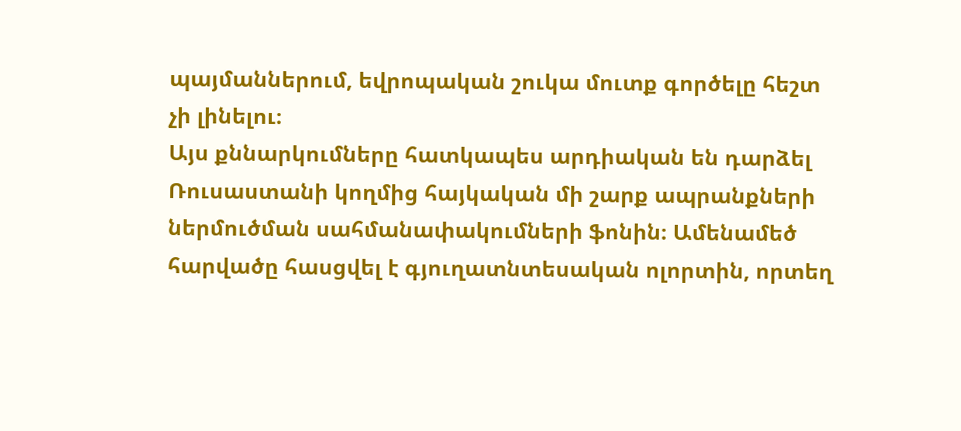պայմաններում, եվրոպական շուկա մուտք գործելը հեշտ չի լինելու։
Այս քննարկումները հատկապես արդիական են դարձել Ռուսաստանի կողմից հայկական մի շարք ապրանքների ներմուծման սահմանափակումների ֆոնին։ Ամենամեծ հարվածը հասցվել է գյուղատնտեսական ոլորտին, որտեղ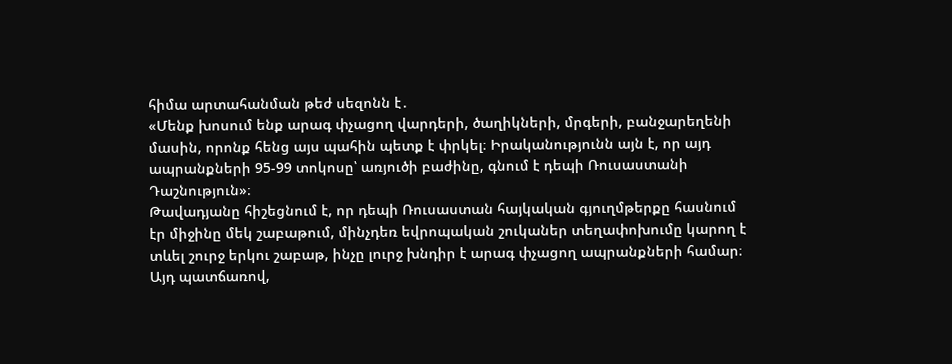հիմա արտահանման թեժ սեզոնն է․
«Մենք խոսում ենք արագ փչացող վարդերի, ծաղիկների, մրգերի, բանջարեղենի մասին, որոնք հենց այս պահին պետք է փրկել։ Իրականությունն այն է, որ այդ ապրանքների 95-99 տոկոսը՝ առյուծի բաժինը, գնում է դեպի Ռուսաստանի Դաշնություն»։
Թավադյանը հիշեցնում է, որ դեպի Ռուսաստան հայկական գյուղմթերքը հասնում էր միջինը մեկ շաբաթում, մինչդեռ եվրոպական շուկաներ տեղափոխումը կարող է տևել շուրջ երկու շաբաթ, ինչը լուրջ խնդիր է արագ փչացող ապրանքների համար։
Այդ պատճառով,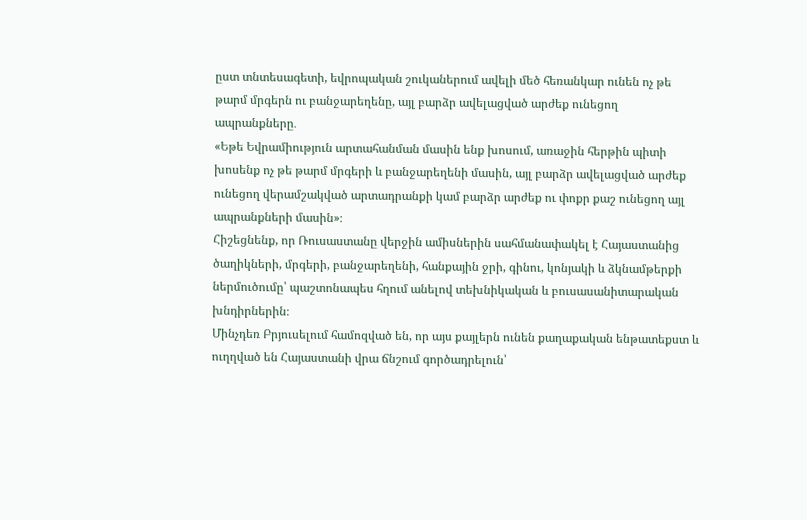ըստ տնտեսագետի, եվրոպական շուկաներում ավելի մեծ հեռանկար ունեն ոչ թե թարմ մրգերն ու բանջարեղենը, այլ բարձր ավելացված արժեք ունեցող ապրանքները․
«Եթե Եվրամիություն արտահանման մասին ենք խոսում, առաջին հերթին պիտի խոսենք ոչ թե թարմ մրգերի և բանջարեղենի մասին, այլ բարձր ավելացված արժեք ունեցող վերամշակված արտադրանքի կամ բարձր արժեք ու փոքր քաշ ունեցող այլ ապրանքների մասին»։
Հիշեցնենք, որ Ռուսաստանը վերջին ամիսներին սահմանափակել է Հայաստանից ծաղիկների, մրգերի, բանջարեղենի, հանքային ջրի, գինու, կոնյակի և ձկնամթերքի ներմուծումը՝ պաշտոնապես հղում անելով տեխնիկական և բուսասանիտարական խնդիրներին։
Մինչդեռ Բրյուսելում համոզված են, որ այս քայլերն ունեն քաղաքական ենթատեքստ և ուղղված են Հայաստանի վրա ճնշում գործադրելուն՝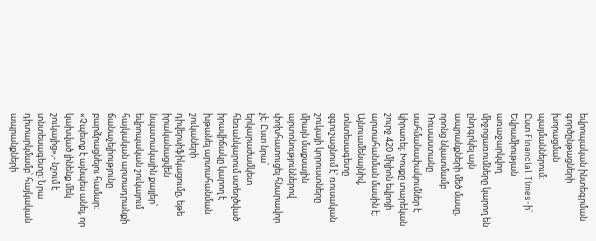եվրոպական ինտեգրման գործընթացների խորացման պայմաններում։
Ըստ Financial Times-ի՝ Եվրամիության առաջարկվող միջոցառումները կարող են ընդգրկել այն ապրանքների մեծ մասը, որոնց նկատմամբ Ռուսաստանը սահմանափակումներ է կիրառել։ Խոսքը տարեկան շուրջ 420 միլիոն եվրոյի արտահանման մասին է։
Այնուամենայնիվ, տնտեսագետը զգուշացնում է՝ ռուսական շուկայի կորուստները միայն մաքսային արտոնություններով փոխհատուցել հնարավոր չէ։ Ըստ նրա՝ երկարաժամկետ հեռանկարում ստեղծված իրավիճակը կարող է խթանել արտահանման շուկաների դիվերսիֆիկացումը, եթե իրականացվեն նպատակային քայլեր՝ եվրոպական շուկայում հայկական արտադրանքի ճանաչելիությունը բարձրացնելու համար։
«Չպետք է այնպես անել, որ կախված լինենք մեկ շուկայից»,- նշում է տնտեսագետը։ Նրա դիտարկմամբ՝ հայկական ապրանքների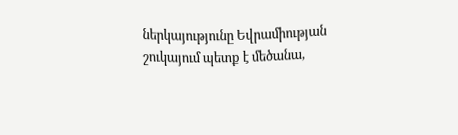ներկայությունը Եվրամիության շուկայում պետք է մեծանա,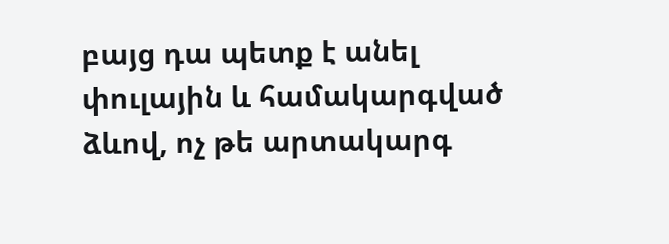բայց դա պետք է անել փուլային և համակարգված ձևով, ոչ թե արտակարգ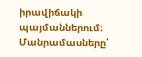իրավիճակի պայմաններում։
Մանրամասները՝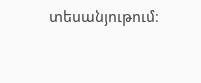տեսանյութում։